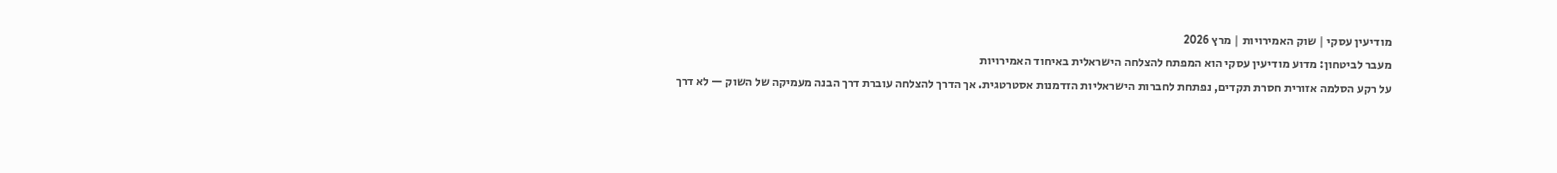מודיעין עסקי | שוק האמירויות | מרץ 2026
מעבר לביטחון: מדוע מודיעין עסקי הוא המפתח להצלחה הישראלית באיחוד האמירויות
על רקע הסלמה אזורית חסרת תקדים, נפתחת לחברות הישראליות הזדמנות אסטרטגית. אך הדרך להצלחה עוברת דרך הבנה מעמיקה של השוק — לא דרך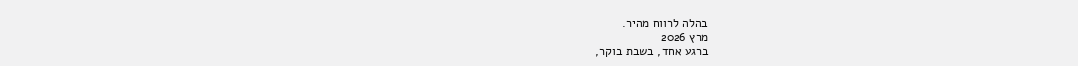בהלה לרווח מהיר.
מרץ 2026
ברגע אחד, בשבת בוקר,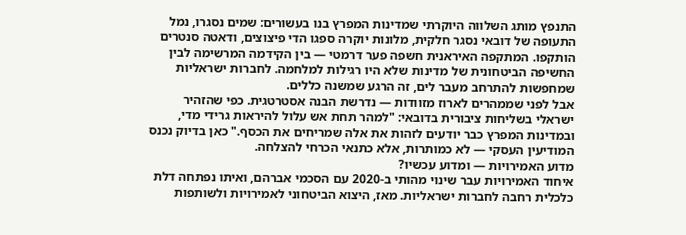התנפץ מותג השלווה היוקרתי שמדינות המפרץ בנו בעשורים: שמים נסגרו, נמל התעופה של דובאי נסגר חלקית, מלונות יוקרה ספגו הדי פיצוצים, ודאטה סנטרים הותקפו. המתקפה האיראנית חשפה פער דרמטי — בין הקידמה המרשימה לבין החשיפה הביטחונית של מדינות שלא היו רגילות למלחמה. לחברות ישראליות שמחפשות להתרחב מעבר לים, זה הרגע שמשנה כללים.
אבל לפני שממהרים לארוז מזוודות — נדרשת הבנה אסטרטגית. כפי שהזהיר ישראלי בשליחות ציבורית בדובאי: "למהר תחת אש עלול להיראות גרידי מדי, ובמדינות המפרץ כבר יודעים לזהות את אלה שמריחים את הכסף." כאן בדיוק נכנס המודיעין העסקי — לא כמותרות, אלא כתנאי הכרחי להצלחה.
מדוע האמירויות — ומדוע עכשיו?
איחוד האמירויות עבר שינוי מהותי ב-2020 עם הסכמי אברהם, ואיתו נפתחה דלת כלכלית רחבה לחברות ישראליות. מאז, היצוא הביטחוני לאמירויות ולשותפות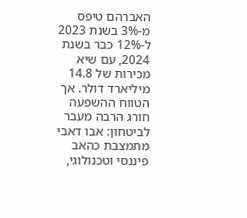האברהם טיפס מ-3% בשנת 2023 ל-12% כבר בשנת 2024, עם שיא מכירות של 14.8 מיליארד דולר. אך הטווח ההשפעה חורג הרבה מעבר לביטחון: אבו דאבי מתמצבת כהאב פיננסי וטכנולוגי,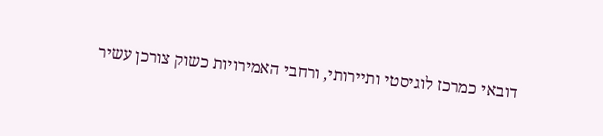דובאי כמרכז לוגיסטי ותיירותי, ורחבי האמירויות כשוק צורכן עשיר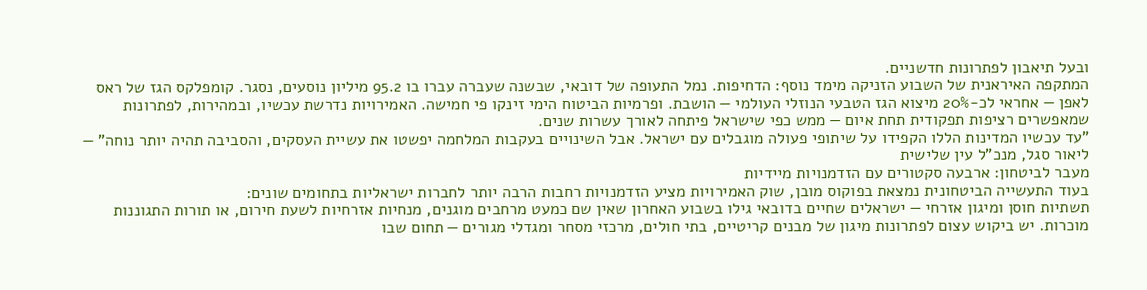ובעל תיאבון לפתרונות חדשניים.
המתקפה האיראנית של השבוע הזניקה מימד נוסף: הדחיפות. נמל התעופה של דובאי, שבשנה שעברה עברו בו 95.2 מיליון נוסעים, נסגר. קומפלקס הגז של ראס לאפן — אחראי לכ-20% מיצוא הגז הטבעי הנוזלי העולמי — הושבת. ופרמיות הביטוח הימי זינקו פי חמישה. האמירויות נדרשת עכשיו, ובמהירות, לפתרונות שמאפשרים רציפות תפקודית תחת איום — ממש כפי שישראל פיתחה לאורך עשרות שנים.
"עד עכשיו המדינות הללו הקפידו על שיתופי פעולה מוגבלים עם ישראל. אבל השינויים בעקבות המלחמה יפשטו את עשיית העסקים, והסביבה תהיה יותר נוחה" — ליאור סגל, מנכ"ל עין שלישית
מעבר לביטחון: ארבעה סקטורים עם הזדמנויות מיידיות
בעוד התעשייה הביטחונית נמצאת בפוקוס מובן, שוק האמירויות מציע הזדמנויות רחבות הרבה יותר לחברות ישראליות בתחומים שונים:
תשתיות חוסן ומיגון אזרחי — ישראלים שחיים בדובאי גילו בשבוע האחרון שאין שם כמעט מרחבים מוגנים, מנחיות אזרחיות לשעת חירום, או תורות התגוננות מוכרות. יש ביקוש עצום לפתרונות מיגון של מבנים קריטיים, בתי חולים, מרכזי מסחר ומגדלי מגורים — תחום שבו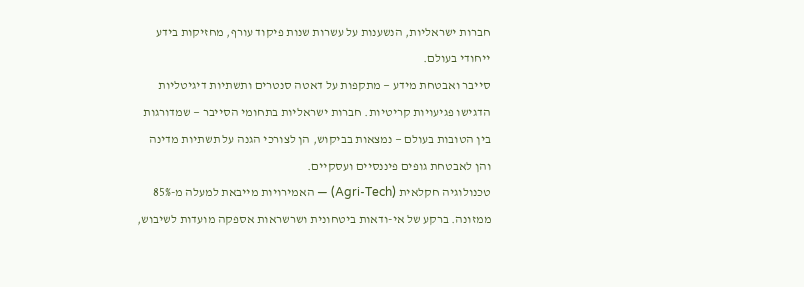חברות ישראליות, הנשענות על עשרות שנות פיקוד עורף, מחזיקות בידע ייחודי בעולם.
סייבר ואבטחת מידע — מתקפות על דאטה סנטרים ותשתיות דיגיטליות הדגישו פגיעויות קריטיות. חברות ישראליות בתחומי הסייבר — שמדורגות בין הטובות בעולם — נמצאות בביקוש, הן לצורכי הגנה על תשתיות מדינה והן לאבטחת גופים פיננסיים ועסקיים.
טכנולוגיה חקלאית (Agri-Tech) — האמירויות מייבאת למעלה מ-85% ממזונה. ברקע של אי-ודאות ביטחונית ושרשראות אספקה מועדות לשיבוש,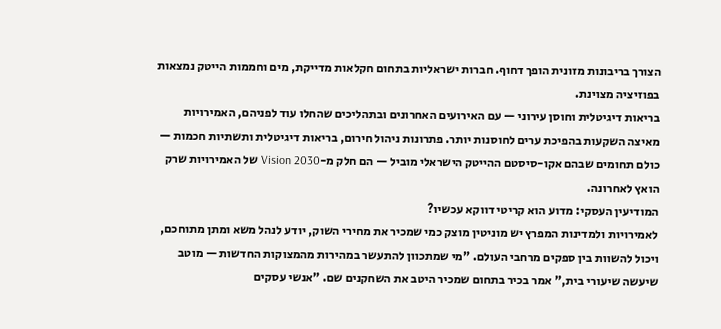הצורך בריבונות מזונית הופך דחוף. חברות ישראליות בתחום חקלאות מדייקת, מים וחממות הייטק נמצאות בפוזיציה מצוינת.
בריאות דיגיטלית וחוסן עירוני — עם האירועים האחרונים ובתהליכים שהחלו עוד לפניהם, האמירויות מאיצה השקעות בהפיכת ערים לחוסנות יותר. פתרונות ניהול חירום, בריאות דיגיטלית ותשתיות חכמות — כולם תחומים שבהם אקו-סיסטם ההייטק הישראלי מוביל — הם חלק מ-Vision 2030 של האמירויות שרק הואץ לאחרונה.
המודיעין העסקי: מדוע הוא קריטי דווקא עכשיו?
לאמירויות ולמדינות המפרץ יש מוניטין מוצק כמי שמכיר את מחירי השוק, יודע לנהל משא ומתן מתוחכם, ויכול להשוות בין ספקים מרחבי העולם. "מי שמתכוון להתעשר במהירות מהמצוקות החדשות — מוטב שיעשה שיעורי בית," אמר בכיר בתחום שמכיר היטב את השחקנים שם. "אנשי עסקים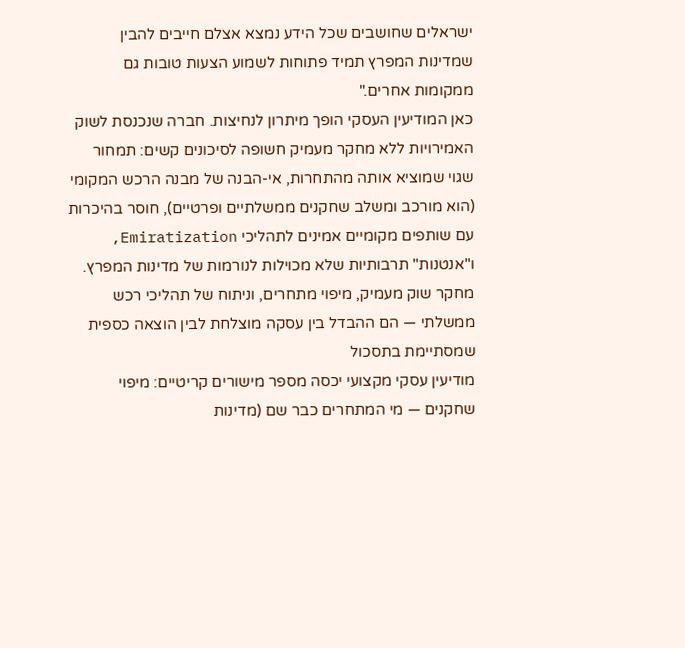ישראלים שחושבים שכל הידע נמצא אצלם חייבים להבין שמדינות המפרץ תמיד פתוחות לשמוע הצעות טובות גם ממקומות אחרים."
כאן המודיעין העסקי הופך מיתרון לנחיצות. חברה שנכנסת לשוק האמירויות ללא מחקר מעמיק חשופה לסיכונים קשים: תמחור שגוי שמוציא אותה מהתחרות, אי-הבנה של מבנה הרכש המקומי (הוא מורכב ומשלב שחקנים ממשלתיים ופרטיים), חוסר בהיכרות עם שותפים מקומיים אמינים לתהליכי Emiratization, ו"אנטנות" תרבותיות שלא מכוילות לנורמות של מדינות המפרץ.
מחקר שוק מעמיק, מיפוי מתחרים, וניתוח של תהליכי רכש ממשלתי — הם ההבדל בין עסקה מוצלחת לבין הוצאה כספית שמסתיימת בתסכול
מודיעין עסקי מקצועי יכסה מספר מישורים קריטיים: מיפוי שחקנים — מי המתחרים כבר שם (מדינות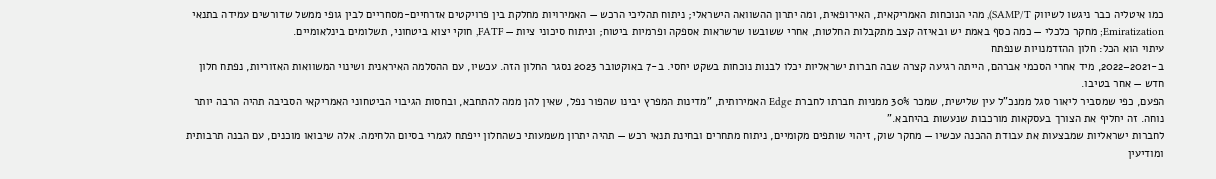כמו איטליה כבר ניגשו לשיווק SAMP/T), מהי הנוכחות האמריקאית, האירופאית, ומה יתרון ההשוואה הישראלי; ניתוח תהליכי הרכש — האמירויות מחלקת בין פרויקטים אזרחיים-מסחריים לבין גופי ממשל שדורשים עמידה בתנאי Emiratization; מחקר כלכלי — כמה כסף באמת יש ובאיזה קצב מתקבלות החלטות, אחרי ששובשו שרשראות אספקה ופרמיות ביטוח; וניתוח סיכוני ציות — FATF, חוקי יצוא ביטחוני, תשלומים בינלאומיים.
עיתוי הוא הכל: חלון ההזדמנויות שנפתח
ב-2021–2022, מיד אחרי הסכמי אברהם, הייתה רגיעה קצרה שבה חברות ישראליות יכלו לבנות נוכחות בשקט יחסי. ב-7 באוקטובר 2023 נסגר החלון הזה. עכשיו, עם ההסלמה האיראנית ושינוי המשוואות האזוריות, נפתח חלון חדש — אחר בטיבו.
הפעם, כפי שמסביר ליאור סגל ממנכ"ל עין שלישית, שמכר 30% ממניות חברתו לחברת Edge האמירותית, "מדינות המפרץ יבינו שהפור נפל, שאין להן ממה להתחבא, ובחסות הגיבוי הביטחוני האמריקאי הסביבה תהיה הרבה יותר נוחה. זה יחליף את הצורך בעסקאות מורכבות שנעשות בהיחבא."
לחברות ישראליות שמבצעות את עבודת ההכנה עכשיו — מחקר שוק, זיהוי שותפים מקומיים, ניתוח מתחרים ובחינת תנאי רכש — תהיה יתרון משמעותי כשהחלון ייפתח לגמרי בסיום הלחימה. אלה שיבואו מוכנים, עם הבנה תרבותית ומודיעין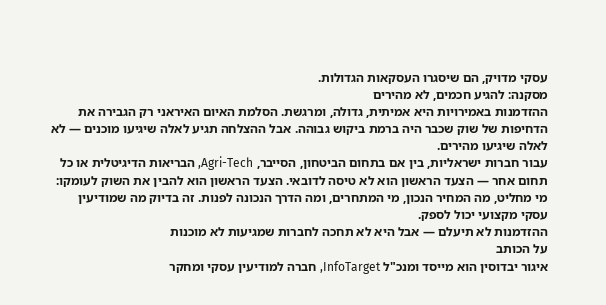עסקי מדויק, הם שיסגרו העסקאות הגדולות.
מסקנה: להגיע חכמים, לא מהירים
ההזדמנות באמירויות היא אמיתית, גדולה, ומרגשת. הסלמת האיום האיראני רק הגבירה את הדחיפות של שוק שכבר היה ברמת ביקוש גבוהה. אבל ההצלחה תגיע לאלה שיגיעו מוכנים — לא לאלה שיגיעו מהירים.
עבור חברות ישראליות, בין אם בתחום הביטחון, הסייבר, Agri-Tech, הבריאות הדיגיטלית או כל תחום אחר — הצעד הראשון הוא לא טיסה לדובאי. הצעד הראשון הוא להבין את השוק לעומקו: מי מחליט, מה המחיר הנכון, מי המתחרים, ומה הדרך הנכונה לפנות. זה בדיוק מה שמודיעין עסקי מקצועי יכול לספק.
ההזדמנות לא תיעלם — אבל היא לא תחכה לחברות שמגיעות לא מוכנות
על הכותב
איגור יבדוסין הוא מייסד ומנכ"ל InfoTarget, חברה למודיעין עסקי ומחקר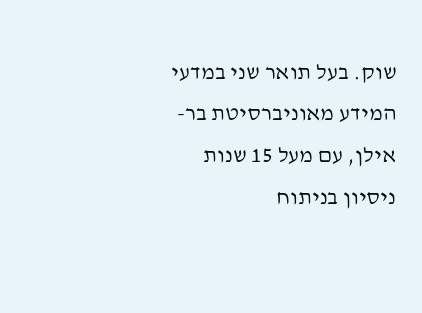שוק. בעל תואר שני במדעי המידע מאוניברסיטת בר-אילן, עם מעל 15 שנות ניסיון בניתוח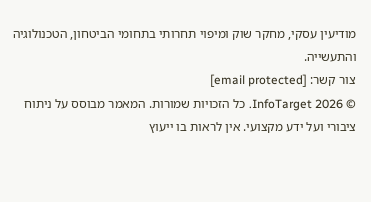מודיעין עסקי, מחקר שוק ומיפוי תחרותי בתחומי הביטחון, הטכנולוגיה והתעשייה.
צור קשר: [email protected]
© 2026 InfoTarget. כל הזכויות שמורות. המאמר מבוסס על ניתוח ציבורי ועל ידע מקצועי. אין לראות בו ייעוץ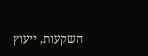השקעות, ייעוץ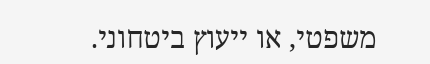משפטי, או ייעוץ ביטחוני.